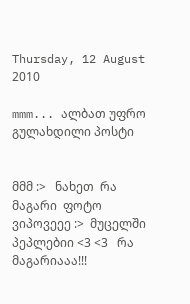Thursday, 12 August 2010

mmm... ალბათ უფრო გულახდილი პოსტი


მმმ :>   ნახეთ  რა  მაგარი  ფოტო  ვიპოვეეე :>  მუცელში  პეპლებიი <3 <3   რა  მაგარიააა!!!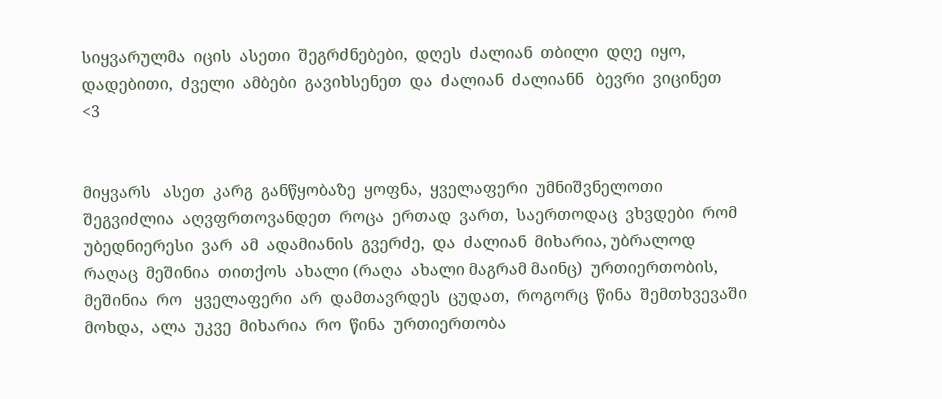სიყვარულმა  იცის  ასეთი  შეგრძნებები,  დღეს  ძალიან  თბილი  დღე  იყო,  დადებითი,  ძველი  ამბები  გავიხსენეთ  და  ძალიან  ძალიანნ   ბევრი  ვიცინეთ  <3


მიყვარს   ასეთ  კარგ  განწყობაზე  ყოფნა,  ყველაფერი  უმნიშვნელოთი   შეგვიძლია  აღვფრთოვანდეთ  როცა  ერთად  ვართ,  საერთოდაც  ვხვდები  რომ  უბედნიერესი  ვარ  ამ  ადამიანის  გვერძე,  და  ძალიან  მიხარია, უბრალოდ  რაღაც  მეშინია  თითქოს  ახალი (რაღა  ახალი მაგრამ მაინც)  ურთიერთობის,  მეშინია  რო   ყველაფერი  არ  დამთავრდეს  ცუდათ,  როგორც  წინა  შემთხვევაში  მოხდა,  ალა  უკვე  მიხარია  რო  წინა  ურთიერთობა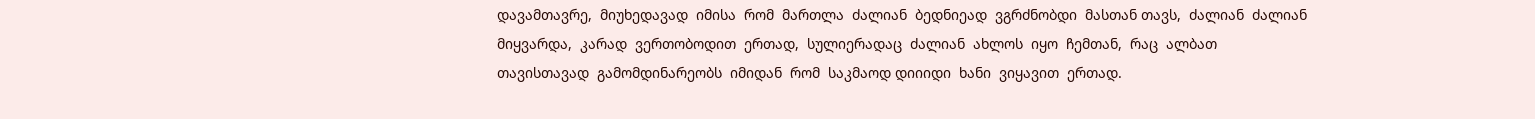დავამთავრე,  მიუხედავად  იმისა  რომ  მართლა  ძალიან  ბედნიეად  ვგრძნობდი  მასთან თავს,  ძალიან  ძალიან  მიყვარდა,  კარად  ვერთობოდით  ერთად,  სულიერადაც  ძალიან  ახლოს  იყო  ჩემთან,  რაც  ალბათ  თავისთავად  გამომდინარეობს  იმიდან  რომ  საკმაოდ დიიიდი  ხანი  ვიყავით  ერთად.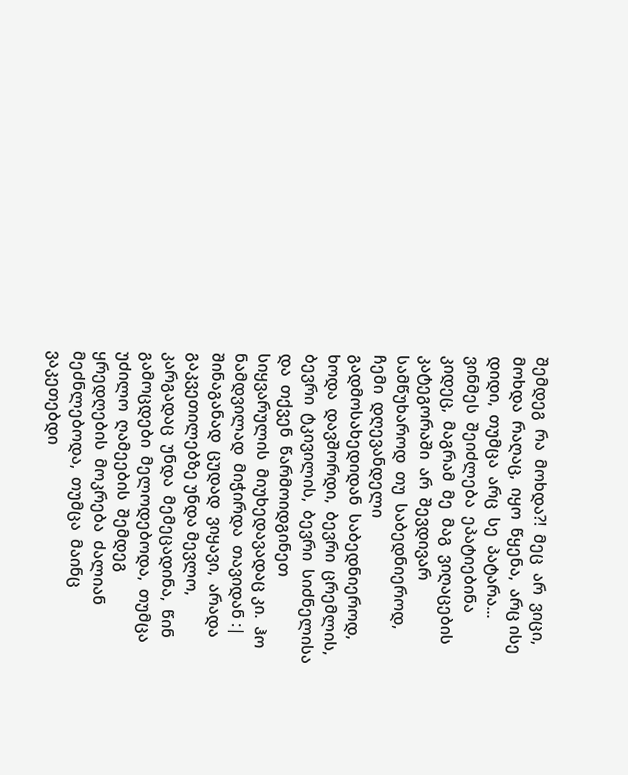შემდეგ  რა  მოხდა?!  მეც  არ  ვიცი,  მოხდა  რაღაც,  იყო  წყენა,  არც ისე  დიდი,  თუმცა  არც  სე  პატარა...  ვინმეს  შეიძლება  ეპატიებინა კიდეც,  მაგრამ  მე  მაგ  ვიღაცების  კატეგორაში  არ  შევდივარ  სამწუხაროდ  თუ  საბედნიეროდ,  ჩემი  დღევანდელი  გადმოსახედიდან  საბედნიეროდ,  ხოდა  დავშორდი,  ბევრი  ცრემლის,  ბევრი  ტკივილის,  ბევრი  სიძნელისა  და  თქვენ  წარმოიდგინეთ  სიყვარულის  მიუხედავადაც კი.  ჰო  ნამდვილად  მიჭირდა  თავიდან :|  შინაგანად  ცუდად  ვიყავი,  არადა  გაკვეთილებზე უნდა მევლო,  კარგადაც  უნდა  მემეცადინა,  წინ  გამოცდები  მელოდებოდა,  თუმცა  უძილო  ღამეების  შემდეგ  ყრედღების  მოკრება  ძალიან  მეძნლებოდა,  თუმცა  მაინც  ვაკეთებდი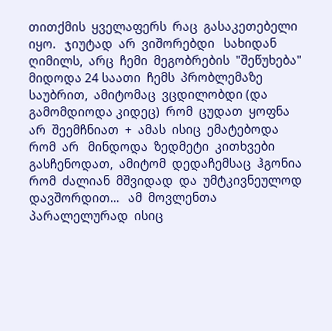თითქმის  ყველაფერს  რაც  გასაკეთებელი  იყო.   ჯიუტად  არ  ვიშორებდი   სახიდან  ღიმილს,  არც  ჩემი  მეგობრების  "შეწუხება" მიდოდა 24 საათი  ჩემს  პრობლემაზე  საუბრით,  ამიტომაც  ვცდილობდი (და  გამომდიოდა კიდეც)  რომ  ცუდათ  ყოფნა  არ  შეემჩნიათ  +  ამას  ისიც  ემატებოდა  რომ  არ   მინდოდა  ზედმეტი  კითხვები  გასჩენოდათ,  ამიტომ  დედაჩემსაც  ჰგონია  რომ  ძალიან  მშვიდად  და  უმტკივნეულოდ  დავშორდით...   ამ  მოვლენთა  პარალელურად  ისიც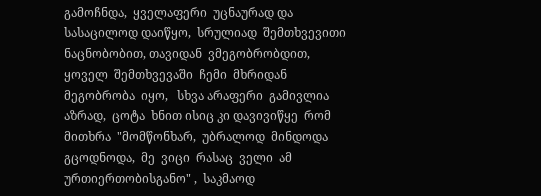გამოჩნდა,  ყველაფერი  უცნაურად და სასაცილოდ დაიწყო,  სრულიად  შემთხვევითი  ნაცნობობით, თავიდან  ვმეგობრობდით,  ყოველ  შემთხვევაში  ჩემი  მხრიდან  მეგობრობა  იყო,   სხვა არაფერი  გამივლია  აზრად,  ცოტა  ხნით ისიც კი დავივიწყე  რომ  მითხრა  "მომწონხარ,  უბრალოდ  მინდოდა  გცოდნოდა,  მე  ვიცი  რასაც  ველი  ამ  ურთიერთობისგანო" ,  საკმაოდ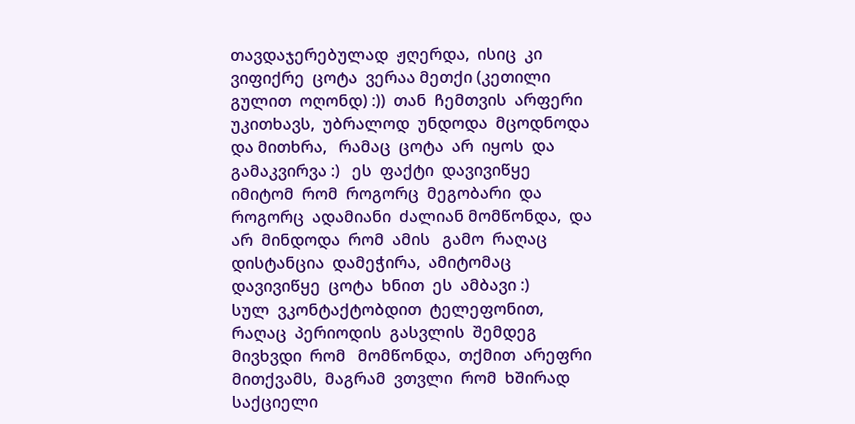თავდაჯერებულად  ჟღერდა,  ისიც  კი  ვიფიქრე  ცოტა  ვერაა მეთქი (კეთილი  გულით  ოღონდ) :))  თან  ჩემთვის  არფერი  უკითხავს,  უბრალოდ  უნდოდა  მცოდნოდა  და მითხრა,   რამაც  ცოტა  არ  იყოს  და  გამაკვირვა :)   ეს  ფაქტი  დავივიწყე  იმიტომ  რომ  როგორც  მეგობარი  და  როგორც  ადამიანი  ძალიან მომწონდა,  და  არ  მინდოდა  რომ  ამის   გამო  რაღაც  დისტანცია  დამეჭირა,  ამიტომაც  დავივიწყე  ცოტა  ხნით  ეს  ამბავი :)
სულ  ვკონტაქტობდით  ტელეფონით,   რაღაც  პერიოდის  გასვლის  შემდეგ  მივხვდი  რომ   მომწონდა,  თქმით  არეფრი  მითქვამს,  მაგრამ  ვთვლი  რომ  ხშირად  საქციელი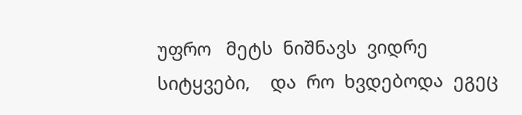უფრო   მეტს  ნიშნავს  ვიდრე  სიტყვები,    და  რო  ხვდებოდა  ეგეც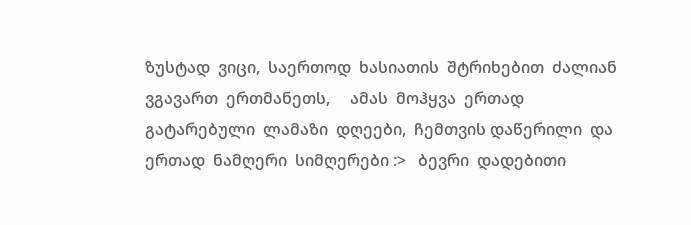ზუსტად  ვიცი,  საერთოდ  ხასიათის  შტრიხებით  ძალიან  ვგავართ  ერთმანეთს,     ამას  მოჰყვა  ერთად  გატარებული  ლამაზი  დღეები,  ჩემთვის დაწერილი  და  ერთად  ნამღერი  სიმღერები :>   ბევრი  დადებითი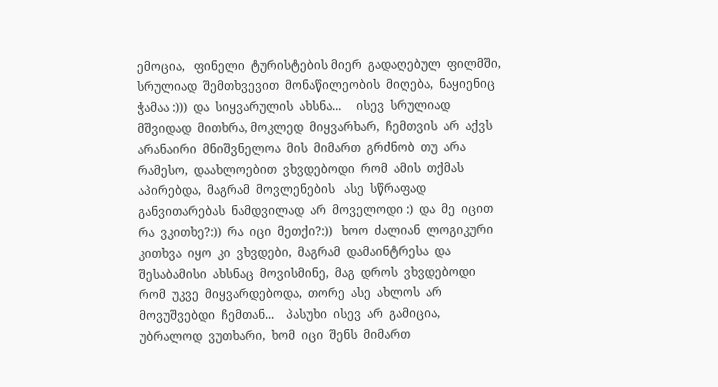ემოცია,   ფინელი  ტურისტების მიერ  გადაღებულ  ფილმში,  სრულიად  შემთხვევით  მონაწილეობის  მიღება,  ნაყიენიც  ჭამაა :)))  და  სიყვარულის  ახსნა...     ისევ  სრულიად  მშვიდად  მითხრა, მოკლედ  მიყვარხარ,  ჩემთვის  არ  აქვს  არანაირი  მნიშვნელოა  მის  მიმართ  გრძნობ  თუ  არა  რამესო,  დაახლოებით  ვხვდებოდი  რომ  ამის  თქმას  აპირებდა,  მაგრამ  მოვლენების   ასე  სწრაფად  განვითარებას  ნამდვილად  არ  მოველოდი :)  და  მე  იცით  რა  ვკითხე?:))  რა  იცი  მეთქი?:))   ხოო  ძალიან  ლოგიკური კითხვა  იყო  კი  ვხვდები,  მაგრამ  დამაინტრესა  და  შესაბამისი  ახსნაც  მოვისმინე,  მაგ  დროს  ვხვდებოდი  რომ  უკვე  მიყვარდებოდა,  თორე  ასე  ახლოს  არ  მოვუშვებდი  ჩემთან...    პასუხი  ისევ  არ  გამიცია,    უბრალოდ  ვუთხარი,  ხომ  იცი  შენს  მიმართ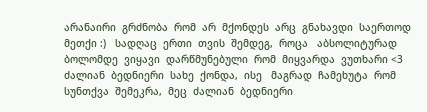არანაირი  გრძნობა  რომ  არ  მქონდეს  არც  გნახავდი  საერთოდ  მეთქი :)   სადღაც  ერთი  თვის  შემდეგ,  როცა   აბსოლიტურად  ბოლომდე  ვიყავი  დარწმუნებული  რომ  მიყვარდა  ვუთხარი <3   ძალიან  ბედნიერი  სახე  ქონდა,  ისე   მაგრად  ჩამეხუტა  რომ  სუნთქვა  შემეკრა,  მეც  ძალიან  ბედნიერი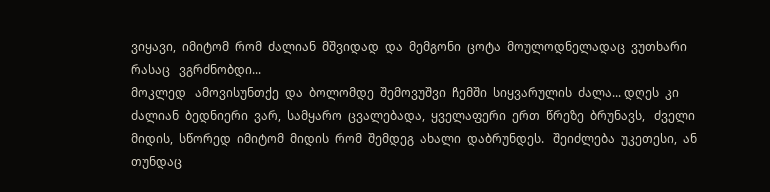ვიყავი,  იმიტომ  რომ  ძალიან  მშვიდად  და  მემგონი  ცოტა  მოულოდნელადაც  ვუთხარი  რასაც   ვგრძნობდი...
მოკლედ   ამოვისუნთქე  და  ბოლომდე  შემოვუშვი  ჩემში  სიყვარულის  ძალა... დღეს  კი  ძალიან  ბედნიერი  ვარ,  სამყარო  ცვალებადა,  ყველაფერი  ერთ  წრეზე  ბრუნავს,   ძველი  მიდის,  სწორედ  იმიტომ  მიდის  რომ  შემდეგ  ახალი  დაბრუნდეს.   შეიძლება  უკეთესი,  ან  თუნდაც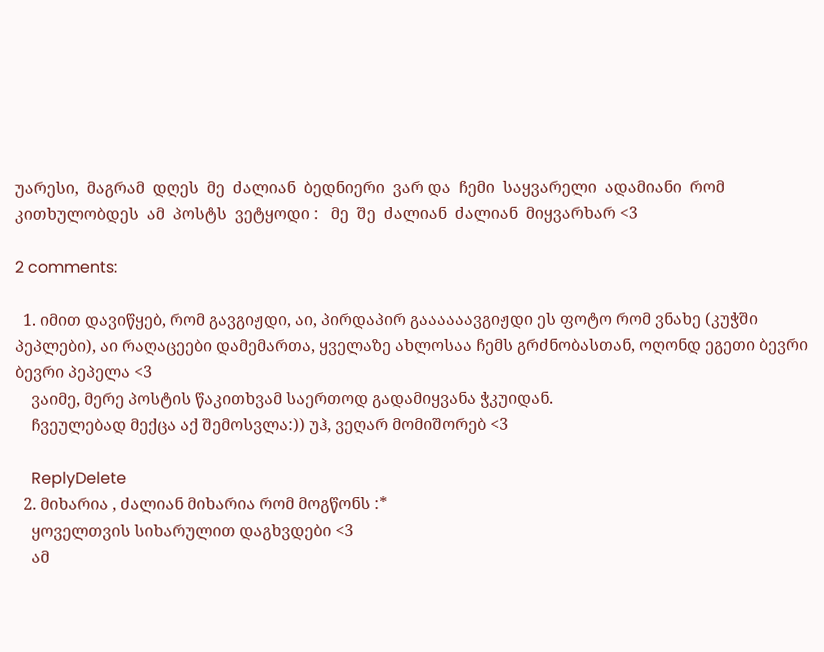უარესი,  მაგრამ  დღეს  მე  ძალიან  ბედნიერი  ვარ და  ჩემი  საყვარელი  ადამიანი  რომ  კითხულობდეს  ამ  პოსტს  ვეტყოდი :   მე  შე  ძალიან  ძალიან  მიყვარხარ <3

2 comments:

  1. იმით დავიწყებ, რომ გავგიჟდი, აი, პირდაპირ გაააააავგიჟდი ეს ფოტო რომ ვნახე (კუჭში პეპლები), აი რაღაცეები დამემართა, ყველაზე ახლოსაა ჩემს გრძნობასთან, ოღონდ ეგეთი ბევრი ბევრი პეპელა <3
    ვაიმე, მერე პოსტის წაკითხვამ საერთოდ გადამიყვანა ჭკუიდან.
    ჩვეულებად მექცა აქ შემოსვლა:)) უჰ, ვეღარ მომიშორებ <3

    ReplyDelete
  2. მიხარია , ძალიან მიხარია რომ მოგწონს :*
    ყოველთვის სიხარულით დაგხვდები <3
    ამ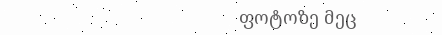ფოტოზე მეც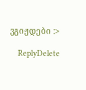ვგიჟდები :>

    ReplyDelete